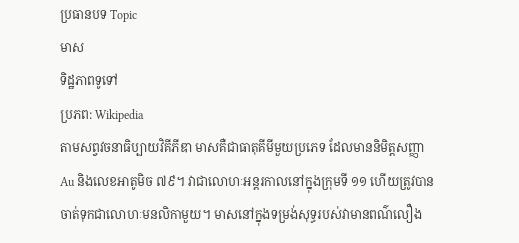ប្រធានបទ Topic
មាស
ទិដ្ឋភាពទូទៅ
ប្រភព: Wikipedia
តាមសព្វវចនាធិប្បាយវិគីភីឌា មាសគឺជាធាតុគីមីមួយប្រភេទ ដែលមាននិមិត្តសញ្ញា Au និងលេខអាតូមិច ៧៩។ វាជាលោហៈអន្តរកាលនៅក្នុងក្រុមទី ១១ ហើយត្រូវបានចាត់ទុកជាលោហៈមនលិកាមួយ។ មាសនៅក្នុងទម្រង់សុទ្ធរបស់វាមានពណ៌លឿង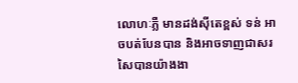លោហៈភ្លឺ មានដង់ស៊ីតេខ្ពស់ ទន់ អាចបត់បែនបាន និងអាចទាញជាសរសៃបានយ៉ាងងា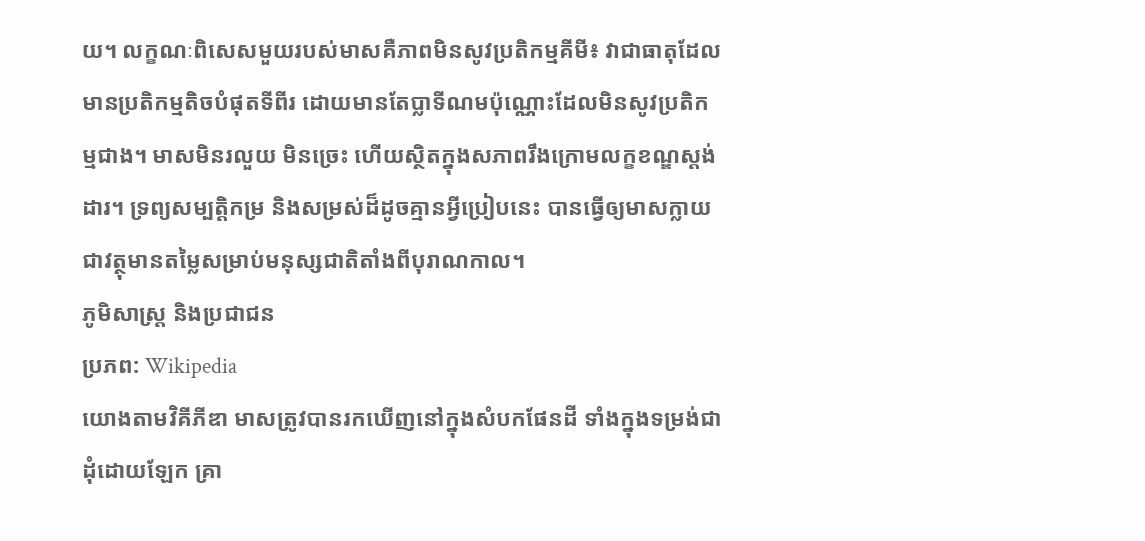យ។ លក្ខណៈពិសេសមួយរបស់មាសគឺភាពមិនសូវប្រតិកម្មគីមី៖ វាជាធាតុដែលមានប្រតិកម្មតិចបំផុតទីពីរ ដោយមានតែប្លាទីណមប៉ុណ្ណោះដែលមិនសូវប្រតិកម្មជាង។ មាសមិនរលួយ មិនច្រេះ ហើយស្ថិតក្នុងសភាពរឹងក្រោមលក្ខខណ្ឌស្តង់ដារ។ ទ្រព្យសម្បត្តិកម្រ និងសម្រស់ដ៏ដូចគ្មានអ្វីប្រៀបនេះ បានធ្វើឲ្យមាសក្លាយជាវត្ថុមានតម្លៃសម្រាប់មនុស្សជាតិតាំងពីបុរាណកាល។
ភូមិសាស្ត្រ និងប្រជាជន
ប្រភព: Wikipedia
យោងតាមវិគីភីឌា មាសត្រូវបានរកឃើញនៅក្នុងសំបកផែនដី ទាំងក្នុងទម្រង់ជាដុំដោយឡែក គ្រា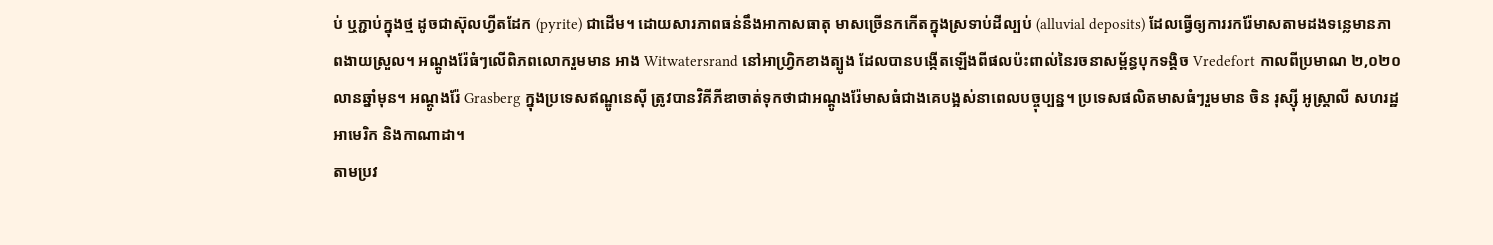ប់ ឬភ្ជាប់ក្នុងថ្ម ដូចជាស៊ុលហ្វីតដែក (pyrite) ជាដើម។ ដោយសារភាពធន់នឹងអាកាសធាតុ មាសច្រើនកកើតក្នុងស្រទាប់ដីល្បប់ (alluvial deposits) ដែលធ្វើឲ្យការរករ៉ែមាសតាមដងទន្លេមានភាពងាយស្រួល។ អណ្ដូងរ៉ែធំៗលើពិភពលោករួមមាន អាង Witwatersrand នៅអាហ្វ្រិកខាងត្បូង ដែលបានបង្កើតឡើងពីផលប៉ះពាល់នៃរចនាសម្ព័ន្ធបុកទង្គិច Vredefort កាលពីប្រមាណ ២,០២០ លានឆ្នាំមុន។ អណ្ដូងរ៉ែ Grasberg ក្នុងប្រទេសឥណ្ឌូនេស៊ី ត្រូវបានវិគីភីឌាចាត់ទុកថាជាអណ្ដូងរ៉ែមាសធំជាងគេបង្អស់នាពេលបច្ចុប្បន្ន។ ប្រទេសផលិតមាសធំៗរួមមាន ចិន រុស្ស៊ី អូស្ត្រាលី សហរដ្ឋអាមេរិក និងកាណាដា។
តាមប្រវ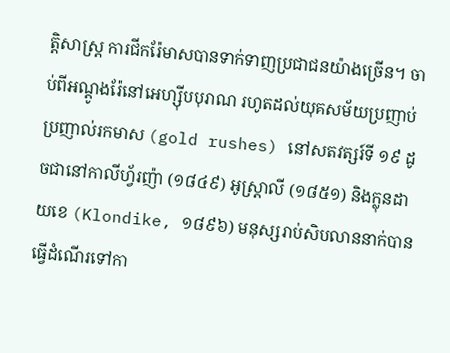ត្តិសាស្ត្រ ការជីករ៉ែមាសបានទាក់ទាញប្រជាជនយ៉ាងច្រើន។ ចាប់ពីអណ្ដូងរ៉ែនៅអេហ្ស៊ីបបុរាណ រហូតដល់យុគសម័យប្រញាប់ប្រញាល់រកមាស (gold rushes) នៅសតវត្សរ៍ទី ១៩ ដូចជានៅកាលីហ្វ័រញ៉ា (១៨៤៩) អូស្ត្រាលី (១៨៥១) និងក្លុនដាយខេ (Klondike, ១៨៩៦) មនុស្សរាប់សិបលាននាក់បានធ្វើដំណើរទៅកា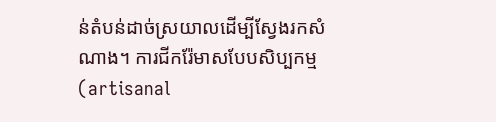ន់តំបន់ដាច់ស្រយាលដើម្បីស្វែងរកសំណាង។ ការជីករ៉ែមាសបែបសិប្បកម្ម (artisanal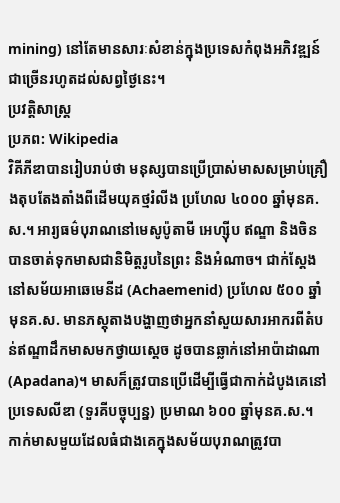mining) នៅតែមានសារៈសំខាន់ក្នុងប្រទេសកំពុងអភិវឌ្ឍន៍ជាច្រើនរហូតដល់សព្វថ្ងៃនេះ។
ប្រវត្តិសាស្ត្រ
ប្រភព: Wikipedia
វិគីភីឌាបានរៀបរាប់ថា មនុស្សបានប្រើប្រាស់មាសសម្រាប់គ្រឿងតុបតែងតាំងពីដើមយុគថ្មរំលីង ប្រហែល ៤០០០ ឆ្នាំមុនគ.ស.។ អារ្យធម៌បុរាណនៅមេសូប៉ូតាមី អេហ្ស៊ីប ឥណ្ឌា និងចិន បានចាត់ទុកមាសជានិមិត្តរូបនៃព្រះ និងអំណាច។ ជាក់ស្តែង នៅសម័យអាឆេមេនីដ (Achaemenid) ប្រហែល ៥០០ ឆ្នាំមុនគ.ស. មានភស្តុតាងបង្ហាញថាអ្នកនាំសួយសារអាករពីតំបន់ឥណ្ឌាដឹកមាសមកថ្វាយស្តេច ដូចបានឆ្លាក់នៅអាប៉ាដាណា (Apadana)។ មាសក៏ត្រូវបានប្រើដើម្បីធ្វើជាកាក់ដំបូងគេនៅប្រទេសលីឌា (ទួរគីបច្ចុប្បន្ន) ប្រមាណ ៦០០ ឆ្នាំមុនគ.ស.។
កាក់មាសមួយដែលធំជាងគេក្នុងសម័យបុរាណត្រូវបា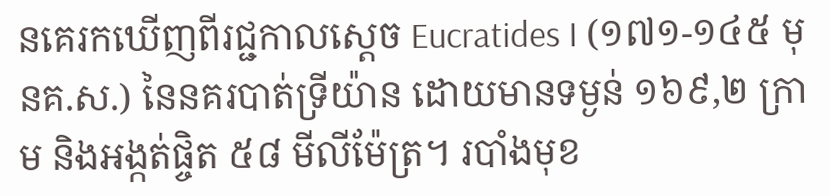នគេរកឃើញពីរជ្ជកាលស្តេច Eucratides I (១៧១-១៤៥ មុនគ.ស.) នៃនគរបាត់ទ្រីយ៉ាន ដោយមានទម្ងន់ ១៦៩,២ ក្រាម និងអង្កត់ផ្ចិត ៥៨ មីលីម៉ែត្រ។ របាំងមុខ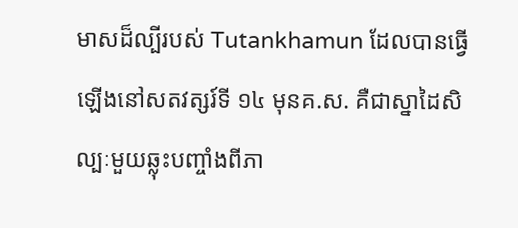មាសដ៏ល្បីរបស់ Tutankhamun ដែលបានធ្វើឡើងនៅសតវត្សរ៍ទី ១៤ មុនគ.ស. គឺជាស្នាដៃសិល្បៈមួយឆ្លុះបញ្ចាំងពីភា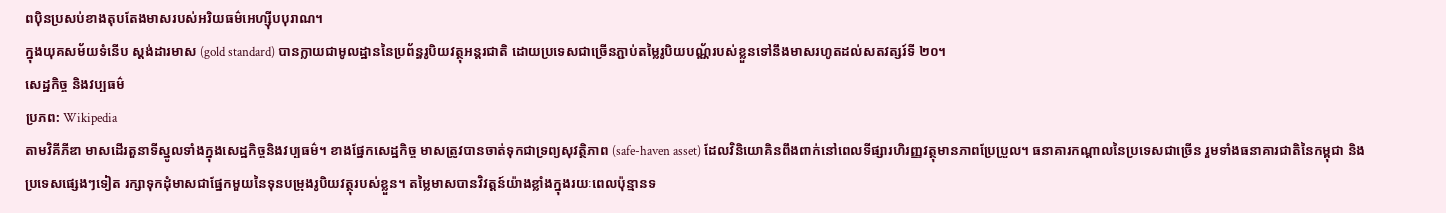ពប៉ិនប្រសប់ខាងតុបតែងមាសរបស់អរិយធម៌អេហ្ស៊ីបបុរាណ។
ក្នុងយុគសម័យទំនើប ស្តង់ដារមាស (gold standard) បានក្លាយជាមូលដ្ឋាននៃប្រព័ន្ធរូបិយវត្ថុអន្តរជាតិ ដោយប្រទេសជាច្រើនភ្ជាប់តម្លៃរូបិយបណ្ណ័របស់ខ្លួនទៅនឹងមាសរហូតដល់សតវត្សរ៍ទី ២០។
សេដ្ឋកិច្ច និងវប្បធម៌
ប្រភព: Wikipedia
តាមវិគីភីឌា មាសដើរតួនាទីស្នូលទាំងក្នុងសេដ្ឋកិច្ចនិងវប្បធម៌។ ខាងផ្នែកសេដ្ឋកិច្ច មាសត្រូវបានចាត់ទុកជាទ្រព្យសុវត្ថិភាព (safe-haven asset) ដែលវិនិយោគិនពឹងពាក់នៅពេលទីផ្សារហិរញ្ញវត្ថុមានភាពប្រែប្រួល។ ធនាគារកណ្តាលនៃប្រទេសជាច្រើន រួមទាំងធនាគារជាតិនៃកម្ពុជា និងប្រទេសផ្សេងៗទៀត រក្សាទុកដុំមាសជាផ្នែកមួយនៃទុនបម្រុងរូបិយវត្ថុរបស់ខ្លួន។ តម្លៃមាសបានវិវត្តន៍យ៉ាងខ្លាំងក្នុងរយៈពេលប៉ុន្មានទ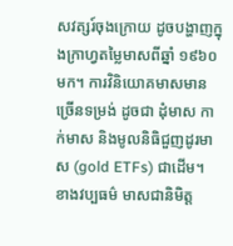សវត្សរ៍ចុងក្រោយ ដូចបង្ហាញក្នុងក្រាហ្វតម្លៃមាសពីឆ្នាំ ១៩៦០ មក។ ការវិនិយោគមាសមានច្រើនទម្រង់ ដូចជា ដុំមាស កាក់មាស និងមូលនិធិជួញដូរមាស (gold ETFs) ជាដើម។
ខាងវប្បធម៌ មាសជានិមិត្ត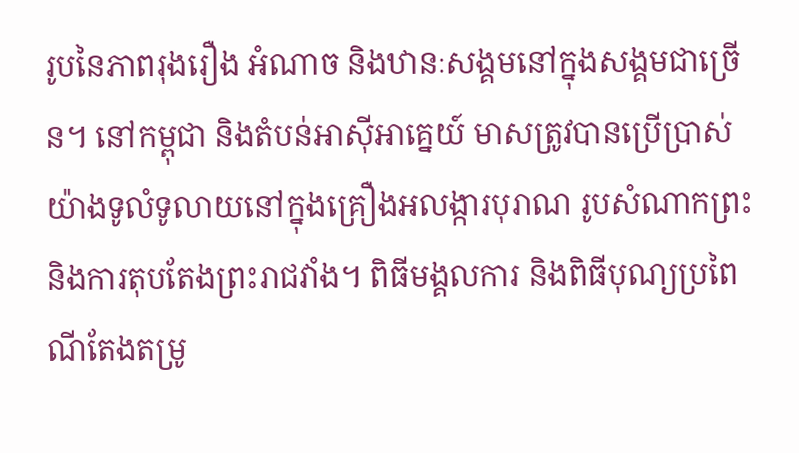រូបនៃភាពរុងរឿង អំណាច និងឋានៈសង្គមនៅក្នុងសង្គមជាច្រើន។ នៅកម្ពុជា និងតំបន់អាស៊ីអាគ្នេយ៍ មាសត្រូវបានប្រើប្រាស់យ៉ាងទូលំទូលាយនៅក្នុងគ្រឿងអលង្ការបុរាណ រូបសំណាកព្រះ និងការតុបតែងព្រះរាជវាំង។ ពិធីមង្គលការ និងពិធីបុណ្យប្រពៃណីតែងតម្រូ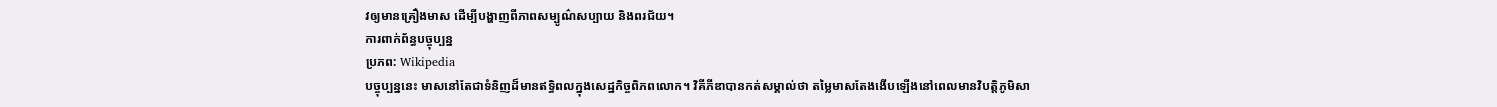វឲ្យមានគ្រឿងមាស ដើម្បីបង្ហាញពីភាពសម្បូណ៌សប្បាយ និងពរជ័យ។
ការពាក់ព័ន្ធបច្ចុប្បន្ន
ប្រភព: Wikipedia
បច្ចុប្បន្ននេះ មាសនៅតែជាទំនិញដ៏មានឥទ្ធិពលក្នុងសេដ្ឋកិច្ចពិភពលោក។ វិគីភីឌាបានកត់សម្គាល់ថា តម្លៃមាសតែងងើបឡើងនៅពេលមានវិបត្តិភូមិសា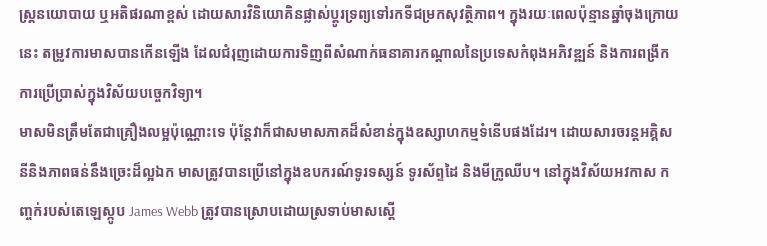ស្ត្រនយោបាយ ឬអតិផរណាខ្ពស់ ដោយសារវិនិយោគិនផ្លាស់ប្តូរទ្រព្យទៅរកទីជម្រកសុវត្ថិភាព។ ក្នុងរយៈពេលប៉ុន្មានឆ្នាំចុងក្រោយនេះ តម្រូវការមាសបានកើនឡើង ដែលជំរុញដោយការទិញពីសំណាក់ធនាគារកណ្តាលនៃប្រទេសកំពុងអភិវឌ្ឍន៍ និងការពង្រីកការប្រើប្រាស់ក្នុងវិស័យបច្ចេកវិទ្យា។
មាសមិនត្រឹមតែជាគ្រឿងលម្អប៉ុណ្ណោះទេ ប៉ុន្តែវាក៏ជាសមាសភាគដ៏សំខាន់ក្នុងឧស្សាហកម្មទំនើបផងដែរ។ ដោយសារចរន្តអគ្គិសនីនិងភាពធន់នឹងច្រេះដ៏ល្អឯក មាសត្រូវបានប្រើនៅក្នុងឧបករណ៍ទូរទស្សន៍ ទូរស័ព្ទដៃ និងមីក្រូឈីប។ នៅក្នុងវិស័យអវកាស កញ្ចក់របស់តេឡេស្កូប James Webb ត្រូវបានស្រោបដោយស្រទាប់មាសស្តើ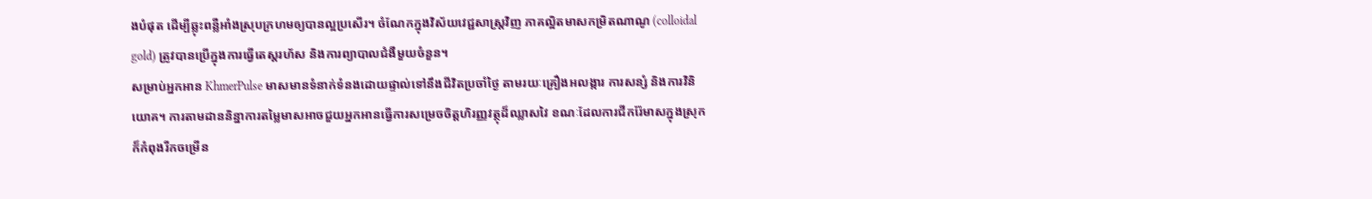ងបំផុត ដើម្បីឆ្លុះពន្លឺអាំងស្រុបក្រហមឲ្យបានល្អប្រសើរ។ ចំណែកក្នុងវិស័យវេជ្ជសាស្រ្តវិញ ភាគល្អិតមាសកម្រិតណាណូ (colloidal gold) ត្រូវបានប្រើក្នុងការធ្វើតេស្តរហ័ស និងការព្យាបាលជំងឺមួយចំនួន។
សម្រាប់អ្នកអាន KhmerPulse មាសមានទំនាក់ទំនងដោយផ្ទាល់ទៅនឹងជីវិតប្រចាំថ្ងៃ តាមរយៈគ្រឿងអលង្ការ ការសន្សំ និងការវិនិយោគ។ ការតាមដាននិន្នាការតម្លៃមាសអាចជួយអ្នកអានធ្វើការសម្រេចចិត្តហិរញ្ញវត្ថុដ៏ឈ្លាសវៃ ខណៈដែលការជីករ៉ែមាសក្នុងស្រុកក៏កំពុងរីកចម្រើន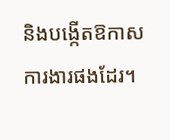និងបង្កើតឱកាសការងារផងដែរ។